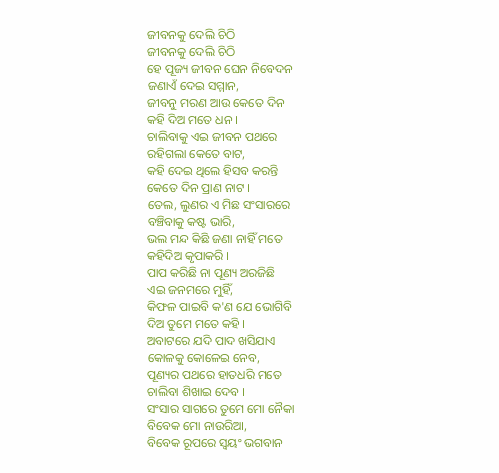ଜୀବନକୁ ଦେଲି ଚିଠି
ଜୀବନକୁ ଦେଲି ଚିଠି
ହେ ପୂଜ୍ୟ ଜୀବନ ଘେନ ନିବେଦନ
ଜଣାଏଁ ଦେଇ ସମ୍ମାନ,
ଜୀବନୁ ମରଣ ଆଉ କେତେ ଦିନ
କହି ଦିଅ ମତେ ଧନ ।
ଚାଲିବାକୁ ଏଇ ଜୀବନ ପଥରେ
ରହିଗଲା କେତେ ବାଟ,
କହି ଦେଇ ଥିଲେ ହିସବ କରନ୍ତି
କେତେ ଦିନ ପ୍ରାଣ ନାଟ ।
ତେଲ, ଲୁଣର ଏ ମିଛ ସଂସାରରେ
ବଞ୍ଚିବାକୁ କଷ୍ଟ ଭାରି,
ଭଲ ମନ୍ଦ କିଛି ଜଣା ନାହିଁ ମତେ
କହିଦିଅ କୃପାକରି ।
ପାପ କରିଛି ନା ପୂଣ୍ୟ ଅରଜିଛି
ଏଇ ଜନମରେ ମୁହିଁ,
କିଫଳ ପାଇବି କ'ଣ ଯେ ଭୋଗିବି
ଦିଅ ତୁମେ ମତେ କହି ।
ଅବାଟରେ ଯଦି ପାଦ ଖସିଯାଏ
କୋଳକୁ କୋଳେଇ ନେବ,
ପୂଣ୍ୟର ପଥରେ ହାତଧରି ମତେ
ଚାଲିବା ଶିଖାଇ ଦେବ ।
ସଂସାର ସାଗରେ ତୁମେ ମୋ ନୈକା
ବିବେକ ମୋ ନାଉରିଆ,
ବିବେକ ରୂପରେ ସ୍ବୟଂ ଭଗବାନ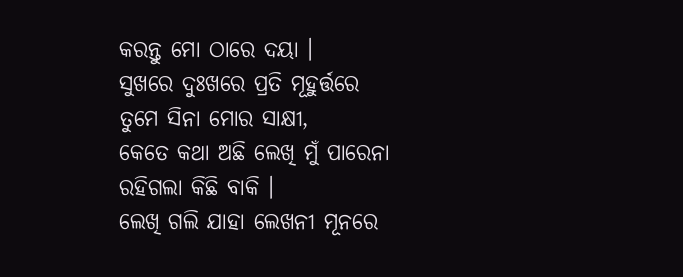କରନ୍ତୁ ମୋ ଠାରେ ଦୟା ।
ସୁଖରେ ଦୁଃଖରେ ପ୍ରତି ମୂହୁର୍ତ୍ତରେ
ତୁମେ ସିନା ମୋର ସାକ୍ଷୀ,
କେତେ କଥା ଅଛି ଲେଖି ମୁଁ ପାରେନା
ରହିଗଲା କିଛି ବାକି ।
ଲେଖି ଗଲି ଯାହା ଲେଖନୀ ମୂନରେ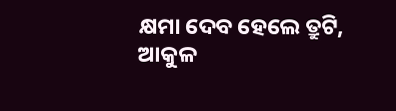କ୍ଷମା ଦେବ ହେଲେ ତ୍ରୁଟି,
ଆକୁଳ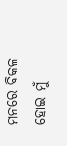ମନରେ ବିକଳ ହୋଇ ମୁଁ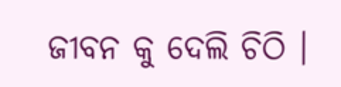ଜୀବନ କୁ ଦେଲି ଚିଠି ।